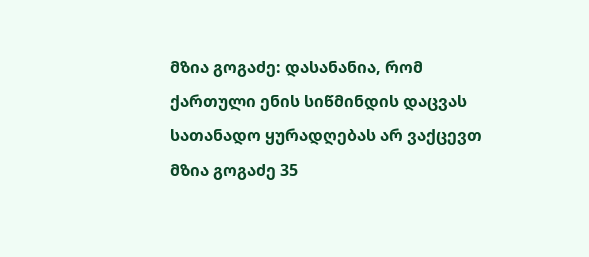მზია გოგაძე: დასანანია, რომ ქართული ენის სიწმინდის დაცვას სათანადო ყურადღებას არ ვაქცევთ
მზია გოგაძე 35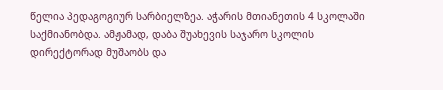წელია პედაგოგიურ სარბიელზეა. აჭარის მთიანეთის 4 სკოლაში საქმიანობდა. ამჟამად, დაბა შუახევის საჯარო სკოლის დირექტორად მუშაობს და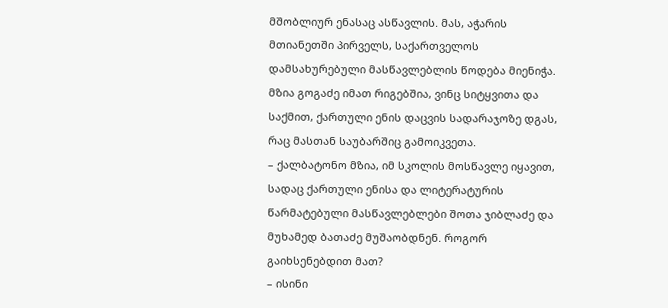მშობლიურ ენასაც ასწავლის. მას, აჭარის მთიანეთში პირველს, საქართველოს დამსახურებული მასწავლებლის წოდება მიენიჭა. მზია გოგაძე იმათ რიგებშია, ვინც სიტყვითა და საქმით, ქართული ენის დაცვის სადარაჯოზე დგას, რაც მასთან საუბარშიც გამოიკვეთა.
– ქალბატონო მზია, იმ სკოლის მოსწავლე იყავით, სადაც ქართული ენისა და ლიტერატურის წარმატებული მასწავლებლები შოთა ჯიბლაძე და მუხამედ ბათაძე მუშაობდნენ. როგორ გაიხსენებდით მათ?
– ისინი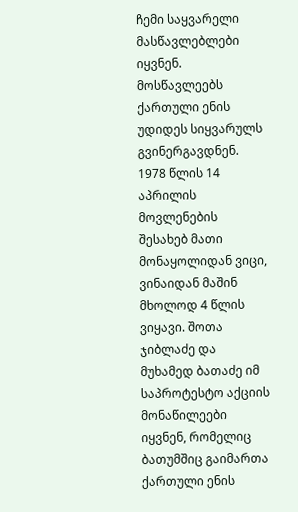ჩემი საყვარელი მასწავლებლები იყვნენ. მოსწავლეებს ქართული ენის უდიდეს სიყვარულს გვინერგავდნენ. 1978 წლის 14 აპრილის მოვლენების შესახებ მათი მონაყოლიდან ვიცი, ვინაიდან მაშინ მხოლოდ 4 წლის ვიყავი. შოთა ჯიბლაძე და მუხამედ ბათაძე იმ საპროტესტო აქციის მონაწილეები იყვნენ, რომელიც ბათუმშიც გაიმართა ქართული ენის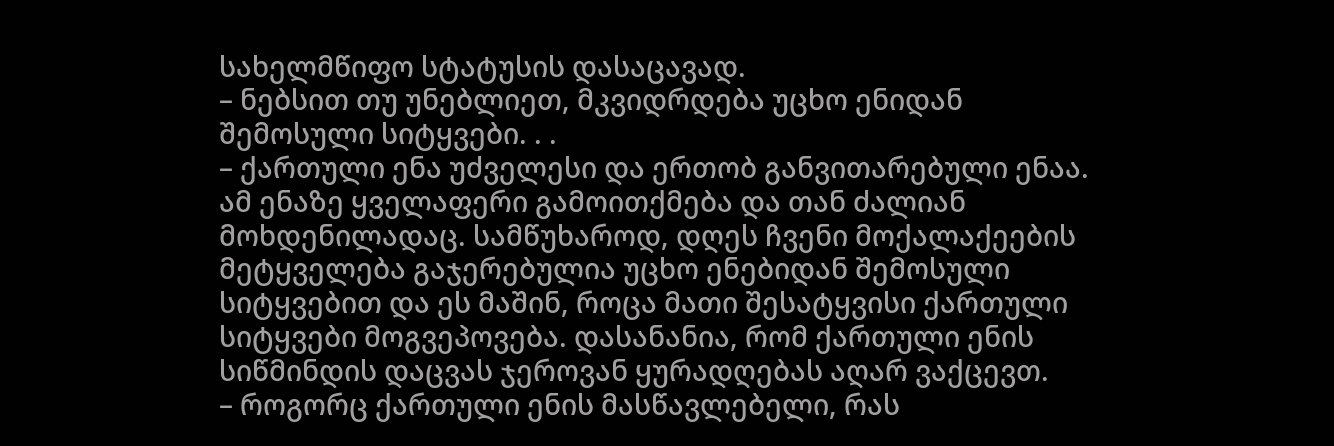სახელმწიფო სტატუსის დასაცავად.
– ნებსით თუ უნებლიეთ, მკვიდრდება უცხო ენიდან შემოსული სიტყვები. . .
– ქართული ენა უძველესი და ერთობ განვითარებული ენაა. ამ ენაზე ყველაფერი გამოითქმება და თან ძალიან მოხდენილადაც. სამწუხაროდ, დღეს ჩვენი მოქალაქეების მეტყველება გაჯერებულია უცხო ენებიდან შემოსული სიტყვებით და ეს მაშინ, როცა მათი შესატყვისი ქართული სიტყვები მოგვეპოვება. დასანანია, რომ ქართული ენის სიწმინდის დაცვას ჯეროვან ყურადღებას აღარ ვაქცევთ.
– როგორც ქართული ენის მასწავლებელი, რას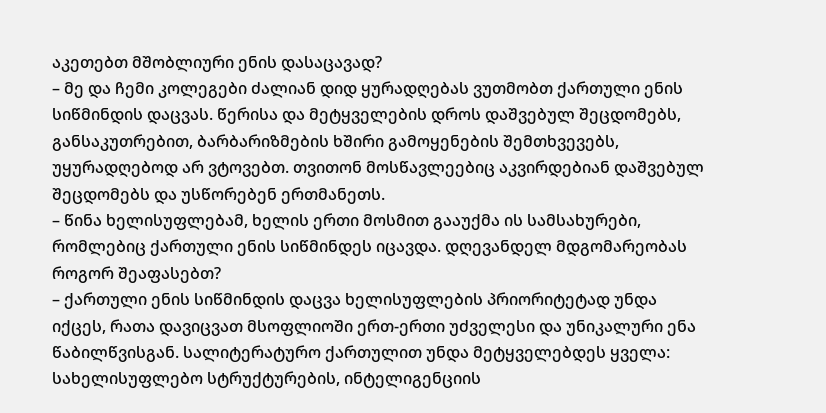აკეთებთ მშობლიური ენის დასაცავად?
– მე და ჩემი კოლეგები ძალიან დიდ ყურადღებას ვუთმობთ ქართული ენის სიწმინდის დაცვას. წერისა და მეტყველების დროს დაშვებულ შეცდომებს, განსაკუთრებით, ბარბარიზმების ხშირი გამოყენების შემთხვევებს, უყურადღებოდ არ ვტოვებთ. თვითონ მოსწავლეებიც აკვირდებიან დაშვებულ შეცდომებს და უსწორებენ ერთმანეთს.
– წინა ხელისუფლებამ, ხელის ერთი მოსმით გააუქმა ის სამსახურები, რომლებიც ქართული ენის სიწმინდეს იცავდა. დღევანდელ მდგომარეობას როგორ შეაფასებთ?
– ქართული ენის სიწმინდის დაცვა ხელისუფლების პრიორიტეტად უნდა იქცეს, რათა დავიცვათ მსოფლიოში ერთ-ერთი უძველესი და უნიკალური ენა წაბილწვისგან. სალიტერატურო ქართულით უნდა მეტყველებდეს ყველა: სახელისუფლებო სტრუქტურების, ინტელიგენციის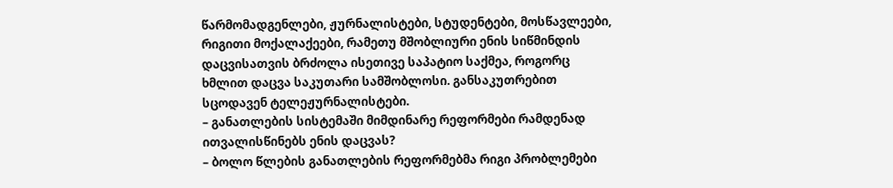წარმომადგენლები, ჟურნალისტები, სტუდენტები, მოსწავლეები, რიგითი მოქალაქეები, რამეთუ მშობლიური ენის სიწმინდის დაცვისათვის ბრძოლა ისეთივე საპატიო საქმეა, როგორც ხმლით დაცვა საკუთარი სამშობლოსი. განსაკუთრებით სცოდავენ ტელეჟურნალისტები.
– განათლების სისტემაში მიმდინარე რეფორმები რამდენად ითვალისწინებს ენის დაცვას?
– ბოლო წლების განათლების რეფორმებმა რიგი პრობლემები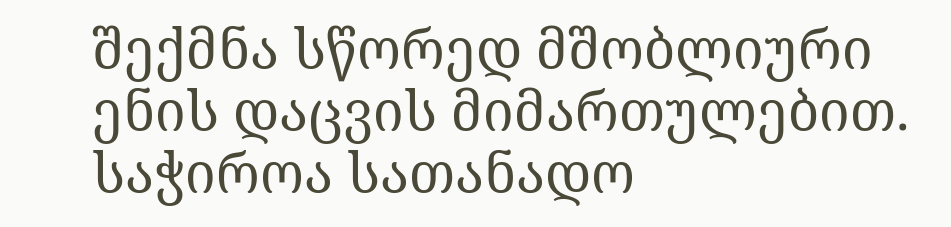შექმნა სწორედ მშობლიური ენის დაცვის მიმართულებით. საჭიროა სათანადო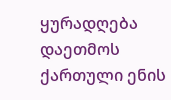ყურადღება დაეთმოს ქართული ენის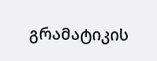გრამატიკის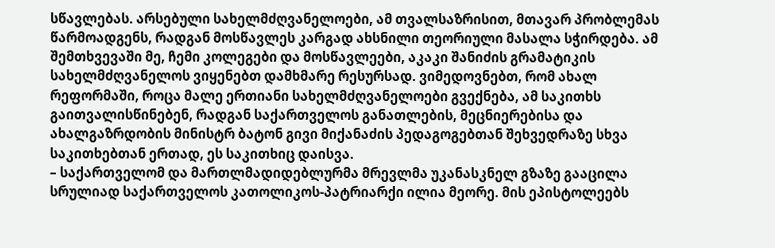სწავლებას. არსებული სახელმძღვანელოები, ამ თვალსაზრისით, მთავარ პრობლემას წარმოადგენს, რადგან მოსწავლეს კარგად ახსნილი თეორიული მასალა სჭირდება. ამ შემთხვევაში მე, ჩემი კოლეგები და მოსწავლეები, აკაკი შანიძის გრამატიკის სახელმძღვანელოს ვიყენებთ დამხმარე რესურსად. ვიმედოვნებთ, რომ ახალ რეფორმაში, როცა მალე ერთიანი სახელმძღვანელოები გვექნება, ამ საკითხს გაითვალისწინებენ, რადგან საქართველოს განათლების, მეცნიერებისა და ახალგაზრდობის მინისტრ ბატონ გივი მიქანაძის პედაგოგებთან შეხვედრაზე სხვა საკითხებთან ერთად, ეს საკითხიც დაისვა.
– საქართველომ და მართლმადიდებლურმა მრევლმა უკანასკნელ გზაზე გააცილა სრულიად საქართველოს კათოლიკოს-პატრიარქი ილია მეორე. მის ეპისტოლეებს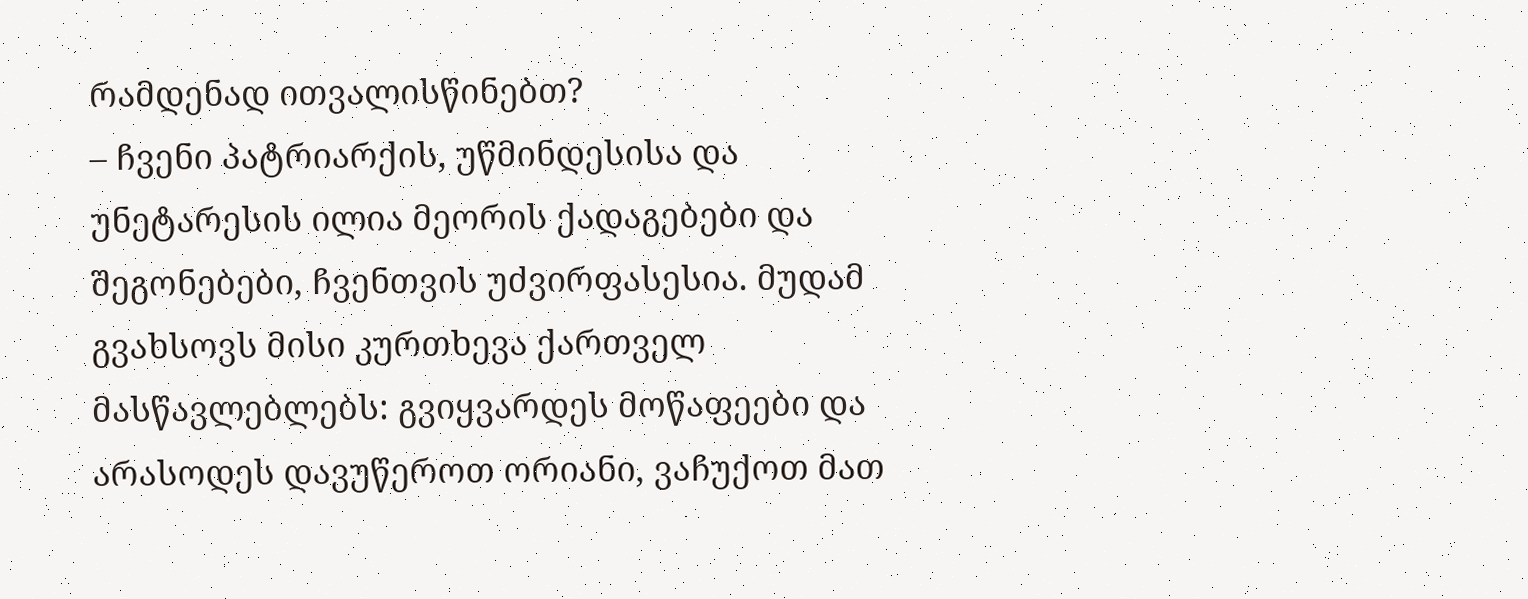რამდენად ითვალისწინებთ?
– ჩვენი პატრიარქის, უწმინდესისა და უნეტარესის ილია მეორის ქადაგებები და შეგონებები, ჩვენთვის უძვირფასესია. მუდამ გვახსოვს მისი კურთხევა ქართველ მასწავლებლებს: გვიყვარდეს მოწაფეები და არასოდეს დავუწეროთ ორიანი, ვაჩუქოთ მათ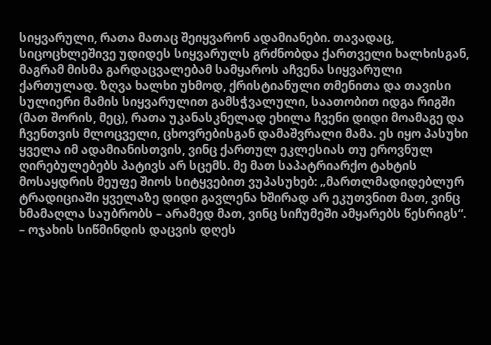სიყვარული, რათა მათაც შეიყვარონ ადამიანები. თავადაც, სიცოცხლეშივე უდიდეს სიყვარულს გრძნობდა ქართველი ხალხისგან, მაგრამ მისმა გარდაცვალებამ სამყაროს აჩვენა სიყვარული ქართულად. ზღვა ხალხი უხმოდ, ქრისტიანული თმენითა და თავისი სულიერი მამის სიყვარულით გამსჭვალული, საათობით იდგა რიგში (მათ შორის, მეც), რათა უკანასკნელად ეხილა ჩვენი დიდი მოამაგე და ჩვენთვის მლოცველი, ცხოვრებისგან დამაშვრალი მამა. ეს იყო პასუხი ყველა იმ ადამიანისთვის, ვინც ქართულ ეკლესიას თუ ეროვნულ ღირებულებებს პატივს არ სცემს. მე მათ საპატრიარქო ტახტის მოსაყდრის მეუფე შიოს სიტყვებით ვუპასუხებ: „მართლმადიდებლურ ტრადიციაში ყველაზე დიდი გავლენა ხშირად არ ეკუთვნით მათ, ვინც ხმამაღლა საუბრობს – არამედ მათ, ვინც სიჩუმეში ამყარებს წესრიგს“.
– ოჯახის სიწმინდის დაცვის დღეს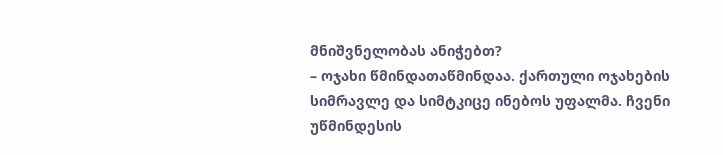მნიშვნელობას ანიჭებთ?
– ოჯახი წმინდათაწმინდაა. ქართული ოჯახების სიმრავლე და სიმტკიცე ინებოს უფალმა. ჩვენი უწმინდესის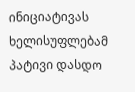ინიციატივას ხელისუფლებამ პატივი დასდო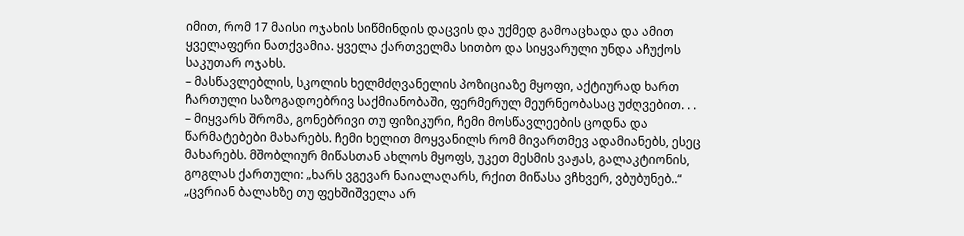იმით, რომ 17 მაისი ოჯახის სიწმინდის დაცვის და უქმედ გამოაცხადა და ამით ყველაფერი ნათქვამია. ყველა ქართველმა სითბო და სიყვარული უნდა აჩუქოს საკუთარ ოჯახს.
– მასწავლებლის, სკოლის ხელმძღვანელის პოზიციაზე მყოფი, აქტიურად ხართ ჩართული საზოგადოებრივ საქმიანობაში, ფერმერულ მეურნეობასაც უძღვებით. . .
– მიყვარს შრომა, გონებრივი თუ ფიზიკური, ჩემი მოსწავლეების ცოდნა და წარმატებები მახარებს. ჩემი ხელით მოყვანილს რომ მივართმევ ადამიანებს, ესეც მახარებს. მშობლიურ მიწასთან ახლოს მყოფს, უკეთ მესმის ვაჟას, გალაკტიონის, გოგლას ქართული: „ხარს ვგევარ ნაიალაღარს, რქით მიწასა ვჩხვერ, ვბუბუნებ..“ „ცვრიან ბალახზე თუ ფეხშიშველა არ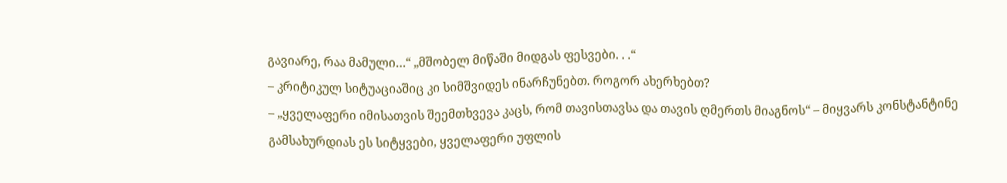გავიარე, რაა მამული…“ „მშობელ მიწაში მიდგას ფესვები. . .“
– კრიტიკულ სიტუაციაშიც კი სიმშვიდეს ინარჩუნებთ. როგორ ახერხებთ?
– „ყველაფერი იმისათვის შეემთხვევა კაცს, რომ თავისთავსა და თავის ღმერთს მიაგნოს“ – მიყვარს კონსტანტინე გამსახურდიას ეს სიტყვები, ყველაფერი უფლის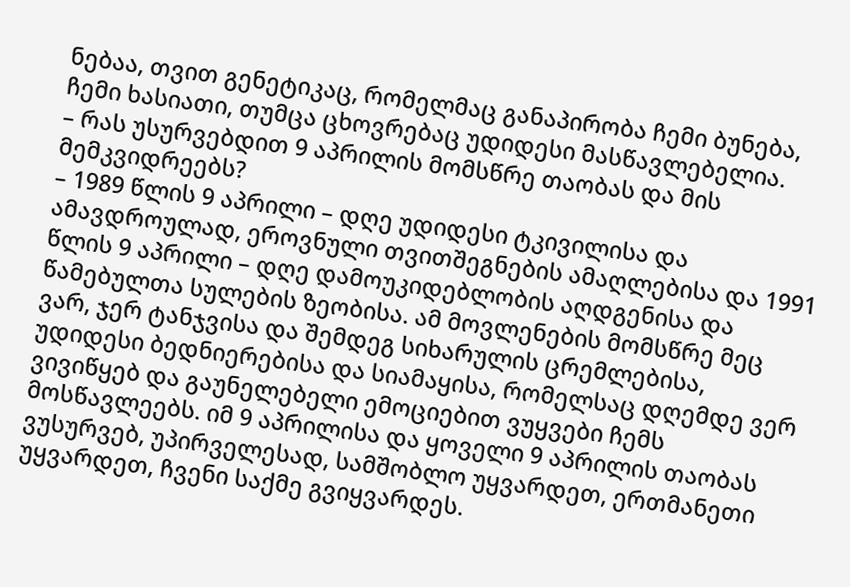ნებაა, თვით გენეტიკაც, რომელმაც განაპირობა ჩემი ბუნება, ჩემი ხასიათი, თუმცა ცხოვრებაც უდიდესი მასწავლებელია.
– რას უსურვებდით 9 აპრილის მომსწრე თაობას და მის მემკვიდრეებს?
– 1989 წლის 9 აპრილი – დღე უდიდესი ტკივილისა და ამავდროულად, ეროვნული თვითშეგნების ამაღლებისა და 1991 წლის 9 აპრილი – დღე დამოუკიდებლობის აღდგენისა და წამებულთა სულების ზეობისა. ამ მოვლენების მომსწრე მეც ვარ, ჯერ ტანჯვისა და შემდეგ სიხარულის ცრემლებისა, უდიდესი ბედნიერებისა და სიამაყისა, რომელსაც დღემდე ვერ ვივიწყებ და გაუნელებელი ემოციებით ვუყვები ჩემს მოსწავლეებს. იმ 9 აპრილისა და ყოველი 9 აპრილის თაობას ვუსურვებ, უპირველესად, სამშობლო უყვარდეთ, ერთმანეთი უყვარდეთ, ჩვენი საქმე გვიყვარდეს.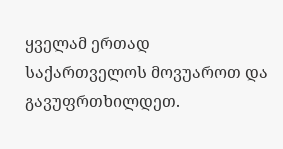ყველამ ერთად საქართველოს მოვუაროთ და გავუფრთხილდეთ.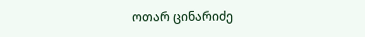ოთარ ცინარიძე